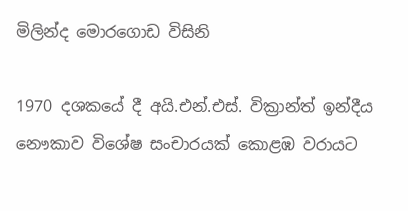මිලින්ද මොරගොඩ විසිනි

1970 දශකයේ දී අයි.එන්.එස්. වික්‍රාන්ත් ඉන්දීය නෞකාව විශේෂ සංචාරයක් කොළඹ වරායට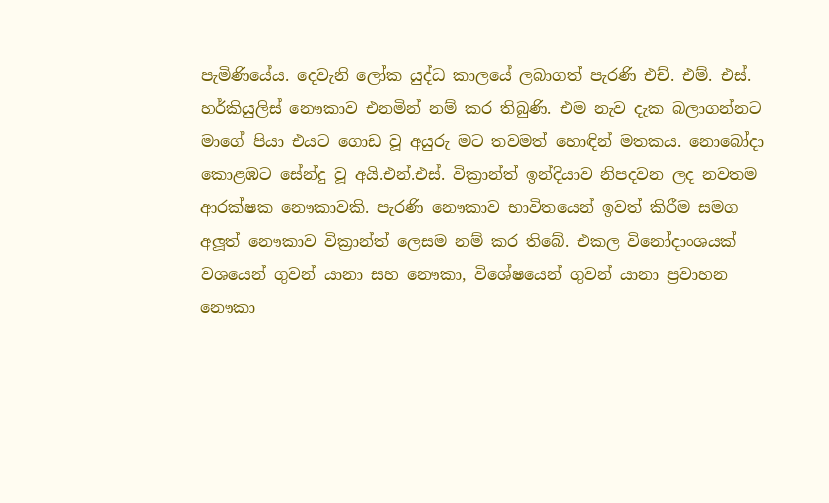පැමිණියේය. දෙවැනි ලෝක යුද්ධ කාලයේ ලබාගත් පැරණි එච්. එම්. එස්. හර්කියුලිස් නෞකාව එනමින් නම් කර තිබුණි. එම නැව දැක බලාගන්නට මාගේ පියා එයට ගොඩ වූ අයුරු මට තවමත් හොඳින් මතකය. නොබෝදා කොළඹට සේන්දු වූ අයි.එන්.එස්. වික්‍රාන්ත් ඉන්දියාව නිපදවන ලද නවතම ආරක්ෂක නෞකාවකි. පැරණි නෞකාව භාවිතයෙන් ඉවත් කිරීම සමග අලූත් නෞකාව වික්‍රාන්ත් ලෙසම නම් කර තිබේ. එකල විනෝදාංශයක් වශයෙන් ගුවන් යානා සහ නෞකා, විශේෂයෙන් ගුවන් යානා ප්‍රවාහන නෞකා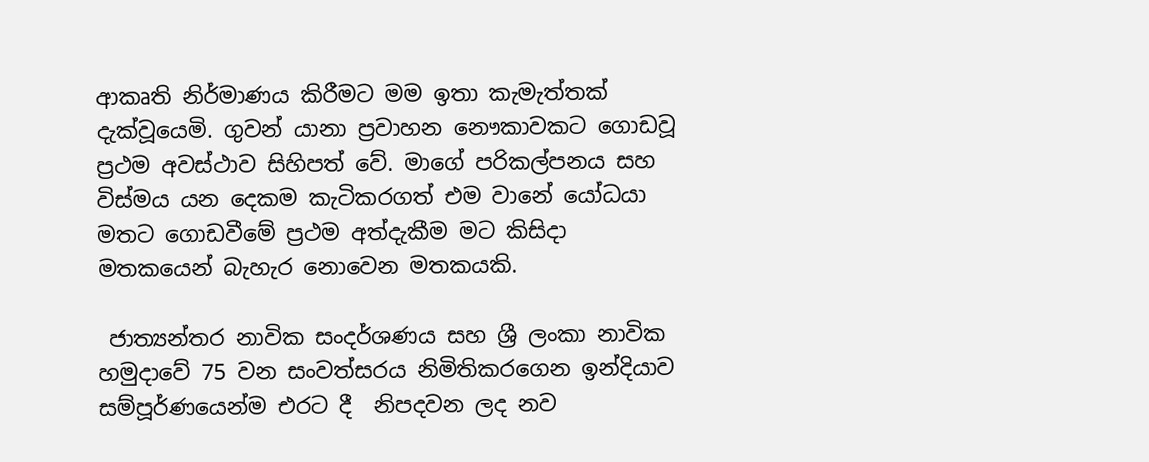ආකෘති නිර්මාණය කිරීමට මම ඉතා කැමැත්තක් දැක්වූයෙමි. ගුවන් යානා ප්‍රවාහන නෞකාවකට ගොඩවූ ප්‍රථම අවස්ථාව සිහිපත් වේ. මාගේ පරිකල්පනය සහ විස්මය යන දෙකම කැටිකරගත් එම වානේ යෝධයා මතට ගොඩවීමේ ප්‍රථම අත්දැකීම මට කිසිදා මතකයෙන් බැහැර නොවෙන මතකයකි.

 ජාත්‍යන්තර නාවික සංදර්ශණය සහ ශ්‍රී ලංකා නාවික හමුදාවේ 75 වන සංවත්සරය නිමිතිකරගෙන ඉන්දියාව සම්පූර්ණයෙන්ම එරට දී  නිපදවන ලද නව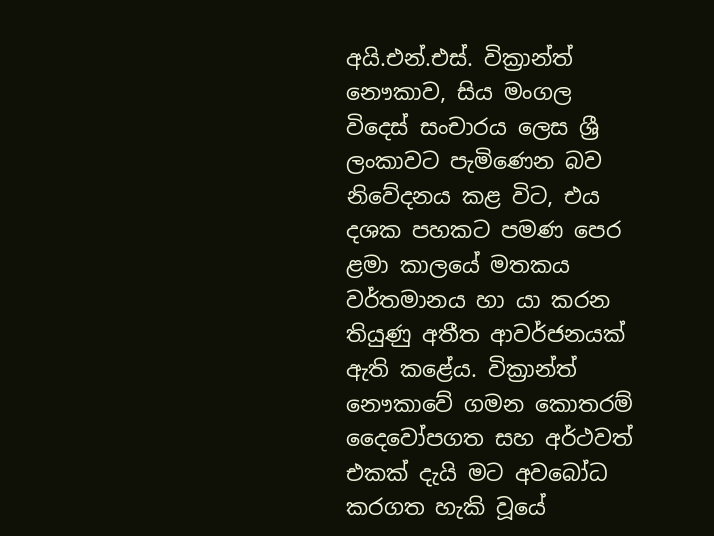අයි.එන්.එස්. වික්‍රාන්ත් නෞකාව, සිය මංගල විදෙස් සංචාරය ලෙස ශ්‍රී ලංකාවට පැමිණෙන බව නිවේදනය කළ විට, එය දශක පහකට පමණ පෙර ළමා කාලයේ මතකය වර්තමානය හා යා කරන තියුණු අතීත ආවර්ජනයක් ඇති කළේය. වික්‍රාන්ත් නෞකාවේ ගමන කොතරම් දෛවෝපගත සහ අර්ථවත් එකක් දැයි මට අවබෝධ කරගත හැකි වූයේ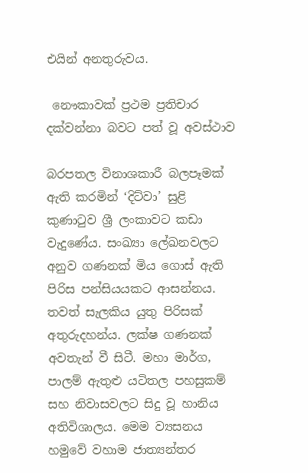එයින් අනතුරුවය.

 නෞකාවක් ප්‍රථම ප්‍රතිචාර දක්වන්නා බවට පත් වූ අවස්ථාව

බරපතල විනාශකාරී බලපෑමක් ඇති කරමින් ‘දිට්වා’ සුළි කුණාටුව ශ්‍රී ලංකාවට කඩා වැදුණේය. සංඛ්‍යා ලේඛනවලට අනුව ගණනක් මිය ගොස් ඇති පිරිස පන්සියයකට ආසන්නය. තවත් සැලකිය යුතු පිරිසක් අතුරුදහන්ය. ලක්ෂ ගණනක් අවතැන් වී සිටී. මහා මාර්ග, පාලම් ඇතුළු යටිතල පහසුකම් සහ නිවාසවලට සිදු වූ හානිය අතිවිශාලය. මෙම ව්‍යසනය හමුවේ වහාම ජාත්‍යන්තර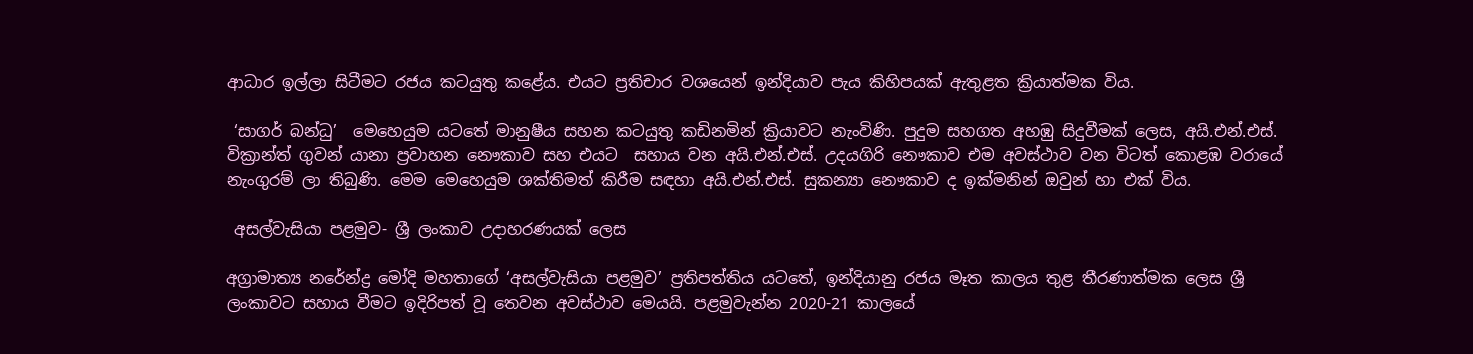ආධාර ඉල්ලා සිටීමට රජය කටයුතු කළේය. එයට ප්‍රතිචාර වශයෙන් ඉන්දියාව පැය කිහිපයක් ඇතුළත ක්‍රියාත්මක විය.

 ‘සාගර් බන්ධු’  මෙහෙයුම යටතේ මානුෂීය සහන කටයුතු කඩිනමින් ක්‍රියාවට නැංවිණි. පුදුම සහගත අහඹු සිදුවීමක් ලෙස, අයි.එන්.එස්. වික්‍රාන්ත් ගුවන් යානා ප්‍රවාහන නෞකාව සහ එයට  සහාය වන අයි.එන්.එස්. උදයගිරි නෞකාව එම අවස්ථාව වන විටත් කොළඹ වරායේ නැංගුරම් ලා තිබුණි. මෙම මෙහෙයුම ශක්තිමත් කිරීම සඳහා අයි.එන්.එස්. සුකන්‍යා නෞකාව ද ඉක්මනින් ඔවුන් හා එක් විය.

 අසල්වැසියා පළමුව- ශ්‍රී ලංකාව උදාහරණයක් ලෙස

අග්‍රාමාත්‍ය නරේන්ද්‍ර මෝදි මහතාගේ ‘අසල්වැසියා පළමුව’ ප්‍රතිපත්තිය යටතේ, ඉන්දියානු රජය මෑත කාලය තුළ තීරණාත්මක ලෙස ශ්‍රී ලංකාවට සහාය වීමට ඉදිරිපත් වූ තෙවන අවස්ථාව මෙයයි. පළමුවැන්න 2020-21 කාලයේ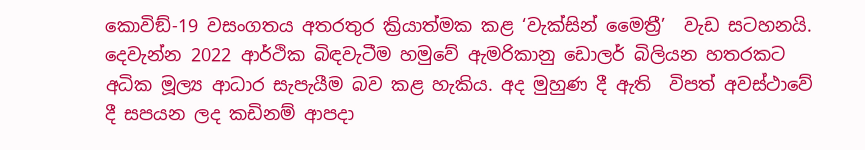කොවිඞ්-19 වසංගතය අතරතුර ක්‍රියාත්මක කළ ‘වැක්සින් මෛත්‍රී’  වැඩ සටහනයි. දෙවැන්න 2022 ආර්ථික බිඳවැටීම හමුවේ ඇමරිකානු ඩොලර් බිලියන හතරකට අධික මූල්‍ය ආධාර සැපැයීම බව කළ හැකිය. අද මුහුණ දී ඇති  විපත් අවස්ථාවේ දී සපයන ලද කඩිනම් ආපදා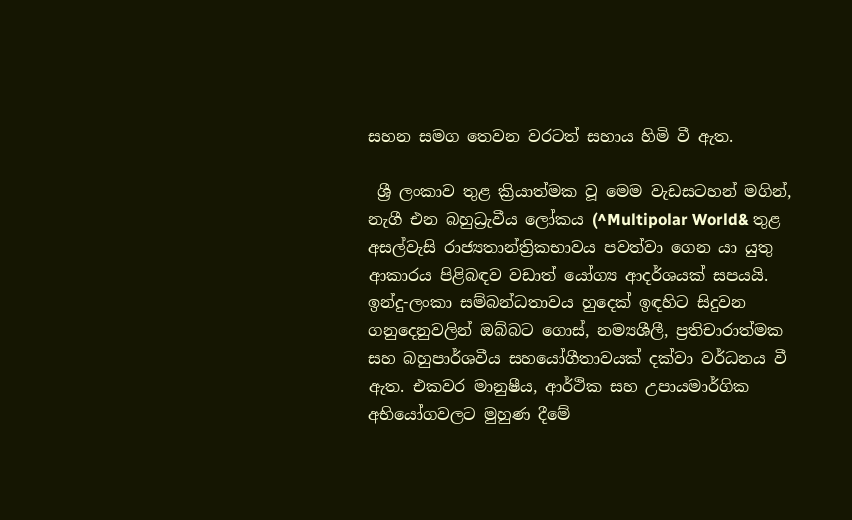සහන සමග තෙවන වරටත් සහාය හිමි වී ඇත.

 ශ්‍රී ලංකාව තුළ ක්‍රියාත්මක වූ මෙම වැඩසටහන් මගින්, නැගී එන බහුධ්‍රැවීය ලෝකය (^Multipolar World& තුළ අසල්වැසි රාජ්‍යතාන්ත්‍රිකභාවය පවත්වා ගෙන යා යුතු ආකාරය පිළිබඳව වඩාත් යෝග්‍ය ආදර්ශයක් සපයයි. ඉන්දු-ලංකා සම්බන්ධතාවය හුදෙක් ඉඳහිට සිදුවන ගනුදෙනුවලින් ඔබ්බට ගොස්, නම්‍යශීලී, ප්‍රතිචාරාත්මක සහ බහුපාර්ශවීය සහයෝගීතාවයක් දක්වා වර්ධනය වී ඇත. එකවර මානුෂීය, ආර්ථික සහ උපායමාර්ගික අභියෝගවලට මුහුණ දීමේ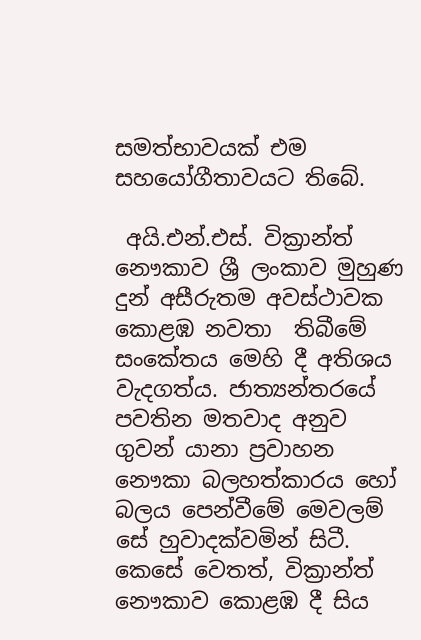සමත්භාවයක් එම සහයෝගීතාවයට තිබේ.

 අයි.එන්.එස්. වික්‍රාන්ත් නෞකාව ශ්‍රී ලංකාව මුහුණ දුන් අසීරුතම අවස්ථාවක කොළඹ නවතා  තිබීමේ සංකේතය මෙහි දී අතිශය වැදගත්ය. ජාත්‍යන්තරයේ පවතින මතවාද අනුව ගුවන් යානා ප්‍රවාහන නෞකා බලහත්කාරය හෝ බලය පෙන්වීමේ මෙවලම් සේ හුවාදක්වමින් සිටී. කෙසේ වෙතත්, වික්‍රාන්ත් නෞකාව කොළඹ දී සිය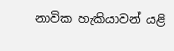නාවික හැකියාවන් යළි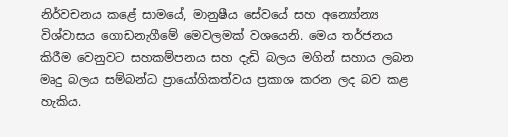නිර්වචනය කළේ සාමයේ, මානුෂීය සේවයේ සහ අන්‍යෝන්‍ය විශ්වාසය ගොඩනැගීමේ මෙවලමක් වශයෙනි. මෙය තර්ජනය කිරීම වෙනුවට සහකම්පනය සහ දැඩි බලය මගින් සහාය ලබන මෘදු බලය සම්බන්ධ ප්‍රායෝගිකත්වය ප්‍රකාශ කරන ලද බව කළ හැකිය.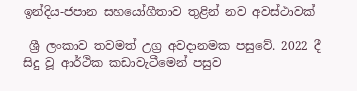ඉන්දිය-ජපාන සහයෝගීතාව තුළින් නව අවස්ථාවක්

 ශ්‍රී ලංකාව තවමත් උග්‍ර අවදානමක පසුවේ. 2022 දී සිදු වූ ආර්ථික කඩාවැටීමෙන් පසුව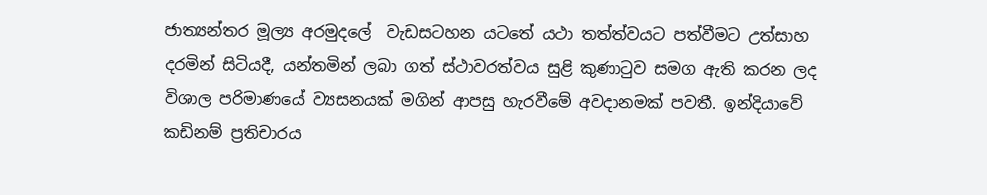ජාත්‍යන්තර මූල්‍ය අරමුදලේ  වැඩසටහන යටතේ යථා තත්ත්වයට පත්වීමට උත්සාහ දරමින් සිටියදී, යන්තමින් ලබා ගත් ස්ථාවරත්වය සුළි කුණාටුව සමග ඇති කරන ලද විශාල පරිමාණයේ ව්‍යසනයක් මගින් ආපසු හැරවීමේ අවදානමක් පවතී. ඉන්දියාවේ කඩිනම් ප්‍රතිචාරය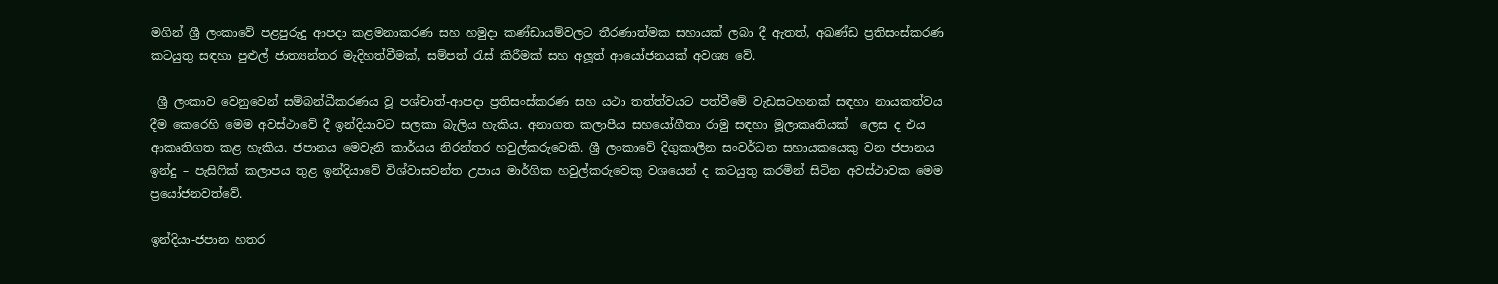මගින් ශ්‍රී ලංකාවේ පළපුරුදු ආපදා කළමනාකරණ සහ හමුදා කණ්ඩායම්වලට තීරණාත්මක සහායක් ලබා දී ඇතත්, අඛණ්ඩ ප්‍රතිසංස්කරණ කටයුතු සඳහා පුළුල් ජාත්‍යන්තර මැදිහත්වීමක්, සම්පත් රැස් කිරීමක් සහ අලූත් ආයෝජනයක් අවශ්‍ය වේ.

 ශ්‍රී ලංකාව වෙනුවෙන් සම්බන්ධීකරණය වූ පශ්චාත්-ආපදා ප්‍රතිසංස්කරණ සහ යථා තත්ත්වයට පත්වීමේ වැඩසටහනක් සඳහා නායකත්වය දීම කෙරෙහි මෙම අවස්ථාවේ දී ඉන්දියාවට සලකා බැලිය හැකිය. අනාගත කලාපීය සහයෝගීතා රාමු සඳහා මූලාකෘතියක්  ලෙස ද එය ආකෘතිගත කළ හැකිය. ජපානය මෙවැනි කාර්යය නිරන්තර හවුල්කරුවෙකි. ශ්‍රී ලංකාවේ දිගුකාලීන සංවර්ධන සහායකයෙකු වන ජපානය ඉන්දු – පැසිෆික් කලාපය තුළ ඉන්දියාවේ විශ්වාසවන්ත උපාය මාර්ගික හවුල්කරුවෙකු වශයෙන් ද කටයුතු කරමින් සිටින අවස්ථාවක මෙම ප්‍රයෝජනවත්වේ.

ඉන්දියා-ජපාන හතර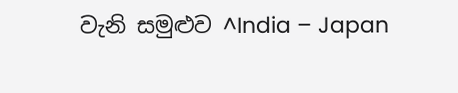වැනි සමුළුව ^India – Japan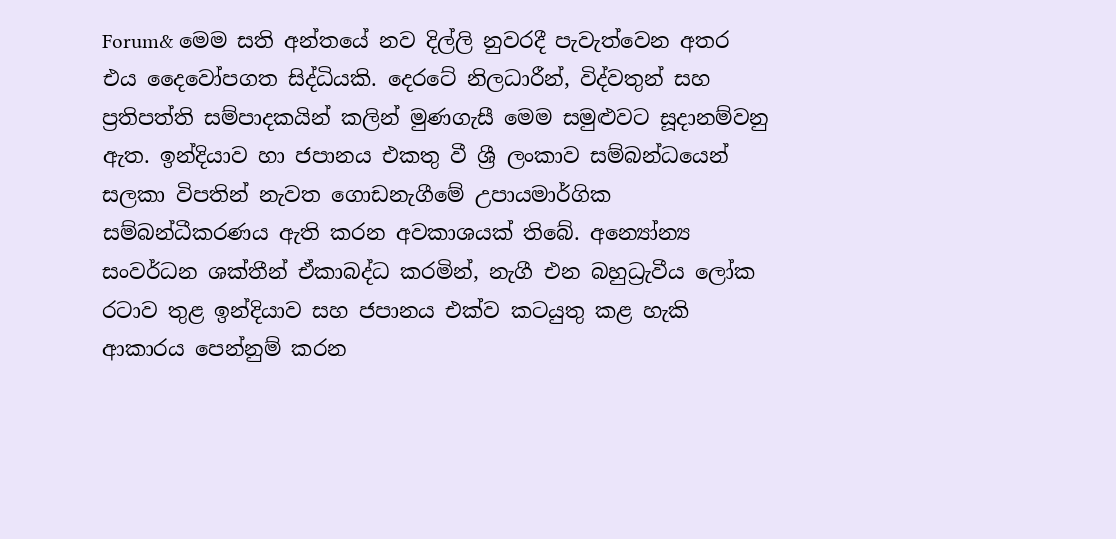Forum& මෙම සති අන්තයේ නව දිල්ලි නුවරදී පැවැත්වෙන අතර එය දෛවෝපගත සිද්ධියකි. දෙරටේ නිලධාරීන්, විද්වතුන් සහ ප්‍රතිපත්ති සම්පාදකයින් කලින් මුණගැසී මෙම සමුළුවට සූදානම්වනු ඇත. ඉන්දියාව හා ජපානය එකතු වී ශ්‍රී ලංකාව සම්බන්ධයෙන් සලකා විපතින් නැවත ගොඩනැගීමේ උපායමාර්ගික සම්බන්ධීකරණය ඇති කරන අවකාශයක් තිබේ. අන්‍යෝන්‍ය සංවර්ධන ශක්තීන් ඒකාබද්ධ කරමින්, නැගී එන බහුධ්‍රැවීය ලෝක රටාව තුළ ඉන්දියාව සහ ජපානය එක්ව කටයුතු කළ හැකි ආකාරය පෙන්නුම් කරන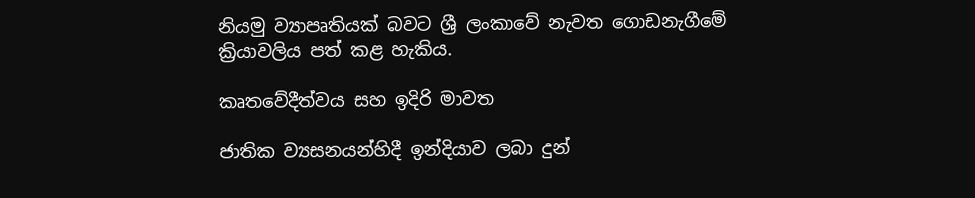නියමු ව්‍යාපෘතියක් බවට ශ්‍රී ලංකාවේ නැවත ගොඩනැගීමේ ක්‍රියාවලිය පත් කළ හැකිය.

කෘතවේදීත්වය සහ ඉදිරි මාවත

ජාතික ව්‍යසනයන්හිදී ඉන්දියාව ලබා දුන්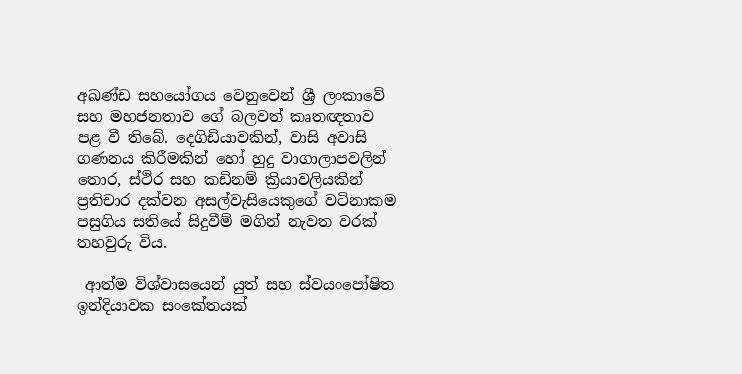අඛණ්ඩ සහයෝගය වෙනුවෙන් ශ්‍රී ලංකාවේ සහ මහජනතාව ගේ බලවත් කෘතඥතාව පළ වී තිබේ. දෙගිඩියාවකින්, වාසි අවාසි ගණනය කිරීමකින් හෝ හුදු වාගාලාපවලින් තොර, ස්ථිර සහ කඩිනම් ක්‍රියාවලියකින් ප්‍රතිචාර දක්වන අසල්වැසියෙකුගේ වටිනාකම පසුගිය සතියේ සිදුවීම් මගින් නැවත වරක් තහවුරු විය.

 ආත්ම විශ්වාසයෙන් යුත් සහ ස්වයංපෝෂිත ඉන්දියාවක සංකේතයක්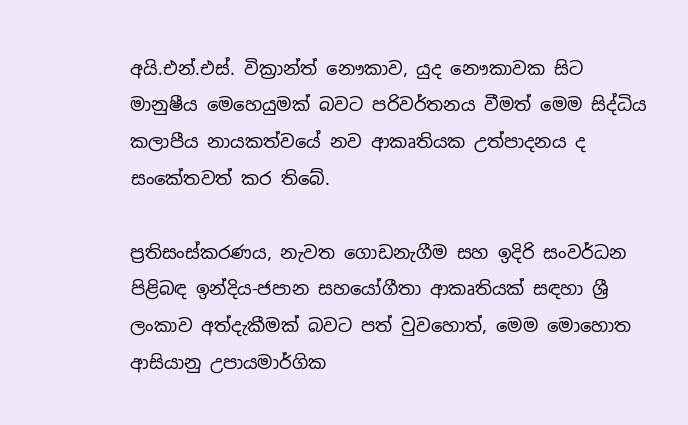අයි.එන්.එස්. වික්‍රාන්ත් නෞකාව, යුද නෞකාවක සිට මානුෂීය මෙහෙයුමක් බවට පරිවර්තනය වීමත් මෙම සිද්ධිය කලාපීය නායකත්වයේ නව ආකෘතියක උත්පාදනය ද සංකේතවත් කර තිබේ.

ප්‍රතිසංස්කරණය, නැවත ගොඩනැගීම සහ ඉදිරි සංවර්ධන පිළිබඳ ඉන්දිය-ජපාන සහයෝගීතා ආකෘතියක් සඳහා ශ්‍රී ලංකාව අත්දැකීමක් බවට පත් වුවහොත්, මෙම මොහොත ආසියානු උපායමාර්ගික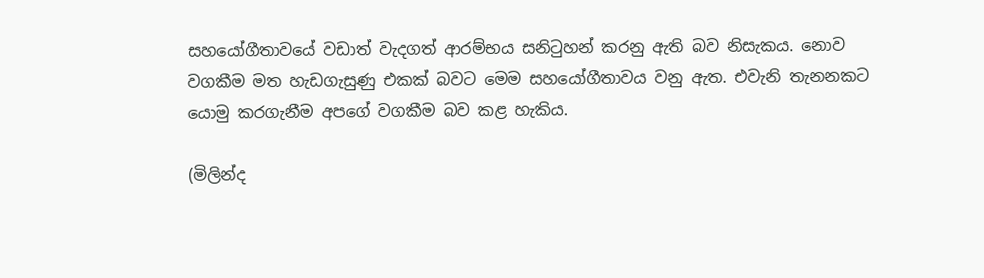සහයෝගීතාවයේ වඩාත් වැදගත් ආරම්භය සනිටුහන් කරනු ඇති බව නිසැකය. නොව වගකීම මත හැඩගැසුණු එකක් බවට මෙම සහයෝගීතාවය වනු ඇත. එවැනි තැනනකට යොමු කරගැනීම අපගේ වගකීම බව කළ හැකිය.

(මිලින්ද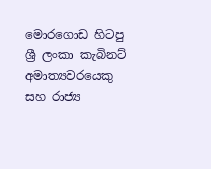මොරගොඩ හිටපු ශ්‍රී ලංකා කැබිනට් අමාත්‍යවරයෙකු සහ රාජ්‍ය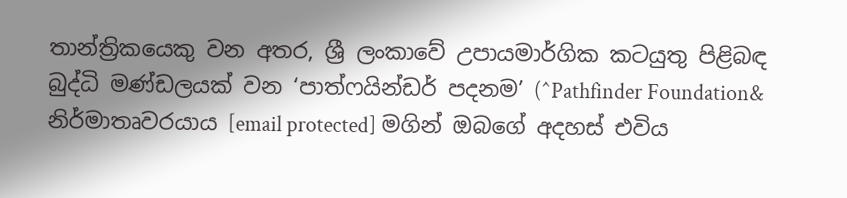තාන්ත්‍රිකයෙකු වන අතර, ශ්‍රී ලංකාවේ උපායමාර්ගික කටයුතු පිළිබඳ බුද්ධි මණ්ඩලයක් වන ‘පාත්ෆයින්ඩර් පදනම’ (^Pathfinder Foundation& නිර්මාතෘවරයාය [email protected] මගින් ඔබගේ අදහස් එවිය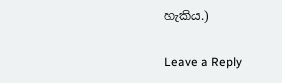හැකිය.)

Leave a Reply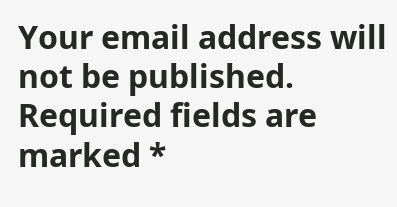Your email address will not be published. Required fields are marked *